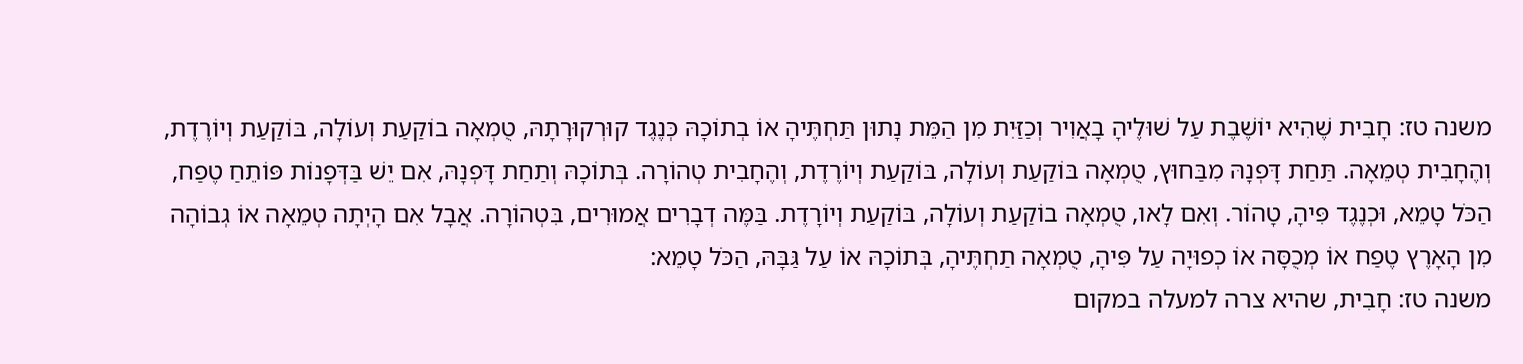משנה טז: חָבִית שֶׁהִיא יוֹשֶׁבֶת עַל שׁוּלֶיהָ בָאֲוִיר וְכַזַּיִת מִן הַמֵּת נָתוּן תַּחְתֶּיהָ אוֹ בְתוֹכָהּ כְּנֶגֶד קוּרְקוּרָתָהּ, טֻמְאָה בוֹקַעַת וְעוֹלָה, בּוֹקַעַת וְיוֹרֶדֶת, וְהֶחָבִית טְמֵאָה. תַּחַת דָּפְנָהּ מִבַּחוּץ, טֻמְאָה בּוֹקַעַת וְעוֹלָה, בּוֹקַעַת וְיוֹרֶדֶת, וְהֶחָבִית טְהוֹרָה. בְּתוֹכָהּ וְתַחַת דָּפְנָהּ, אִם יֵשׁ בַּדְּפָנוֹת פּוֹתֵחַ טֶפַח, הַכֹּל טָמֵא, וּכְנֶגֶד פִּיהָ, טָהוֹר. וְאִם לָאו, טֻמְאָה בוֹקַעַת וְעוֹלָה, בּוֹקַעַת וְיוֹרָדֶת. בַּמֶּה דְבָרִים אֲמוּרִים, בִּטְהוֹרָה. אֲבָל אִם הָיְתָה טְמֵאָה אוֹ גְבוֹהָה מִן הָאָרֶץ טֶפַח אוֹ מְכֻסָּה אוֹ כְפוּיָה עַל פִּיהָ, טֻמְאָה תַחְתֶּיהָ, בְּתוֹכָהּ אוֹ עַל גַּבָּהּ, הַכֹּל טָמֵא:
משנה טז: חָבִית, שהיא צרה למעלה במקום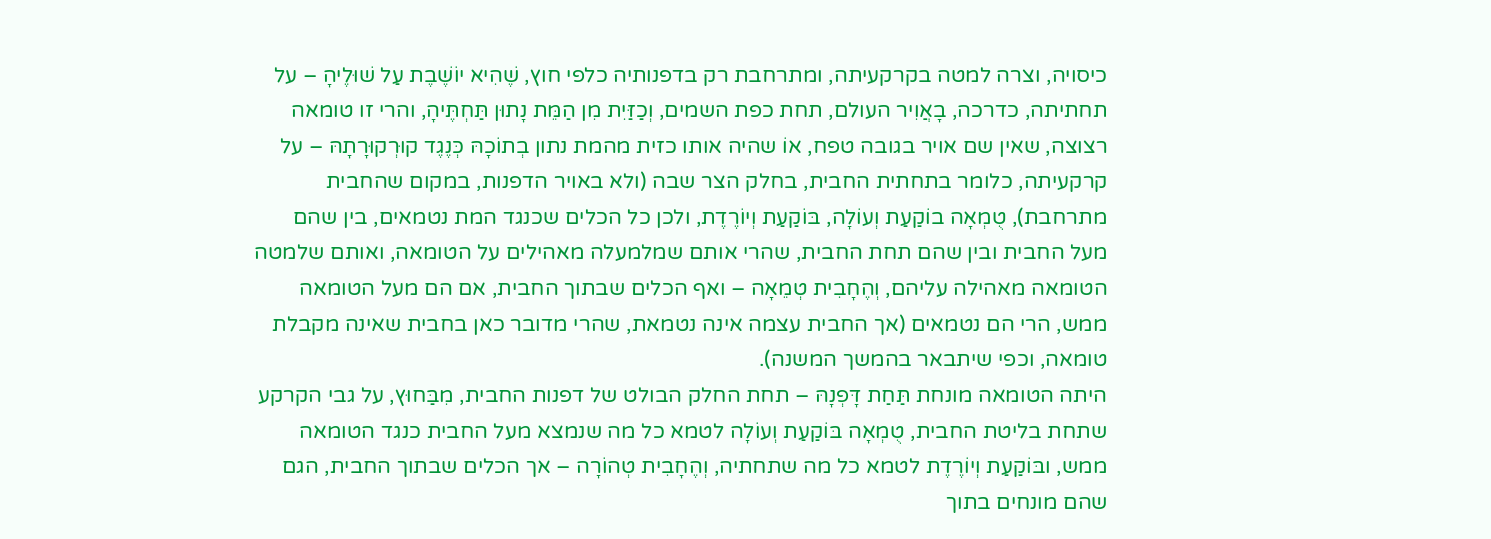כיסויה, וצרה למטה בקרקעיתה, ומתרחבת רק בדפנותיה כלפי חוץ, שֶׁהִיא יוֹשֶׁבֶת עַל שׁוּלֶיהָ – על תחתיתה, כדרכה, בָאֲוִיר העולם, תחת כפת השמים, וְכַזַּיִת מִן הַמֵּת נָתוּן תַּחְתֶּיהָ, והרי זו טומאה רצוצה, שאין שם אויר בגובה טפח, אוֹ שהיה אותו כזית מהמת נתון בְתוֹכָהּ כְּנֶגֶד קוּרְקוּרָתָהּ – על קרקעיתה, כלומר בתחתית החבית, בחלק הצר שבה (ולא באויר הדפנות, במקום שהחבית מתרחבת), טֻמְאָה בוֹקַעַת וְעוֹלָה, בּוֹקַעַת וְיוֹרֶדֶת, ולכן כל הכלים שכנגד המת נטמאים, בין שהם מעל החבית ובין שהם תחת החבית, שהרי אותם שמלמעלה מאהילים על הטומאה, ואותם שלמטה הטומאה מאהילה עליהם, וְהֶחָבִית טְמֵאָה – ואף הכלים שבתוך החבית, אם הם מעל הטומאה ממש, הרי הם נטמאים (אך החבית עצמה אינה נטמאת, שהרי מדובר כאן בחבית שאינה מקבלת טומאה, וכפי שיתבאר בהמשך המשנה).
היתה הטומאה מונחת תַּחַת דָּפְנָהּ – תחת החלק הבולט של דפנות החבית, מִבַּחוּץ, על גבי הקרקע שתחת בליטת החבית, טֻמְאָה בּוֹקַעַת וְעוֹלָה לטמא כל מה שנמצא מעל החבית כנגד הטומאה ממש, ובּוֹקַעַת וְיוֹרֶדֶת לטמא כל מה שתחתיה, וְהֶחָבִית טְהוֹרָה – אך הכלים שבתוך החבית, הגם שהם מונחים בתוך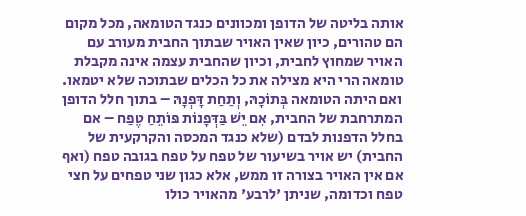אותה בליטה של הדופן ומכוונים כנגד הטומאה, מכל מקום הם טהורים, כיון שאין האויר שבתוך החבית מעורב עם האויר שמחוץ לחבית, וכיון שהחבית עצמה אינה מקבלת טומאה הרי היא מצילה את כל הכלים שבתוכה שלא יטמאו. ואם היתה הטומאה בְּתוֹכָהּ, וְתַחַת דָּפְנָהּ – בתוך חלל הדופן המתרחבת של החבית, אִם יֵשׁ בַּדְּפָנוֹת פּוֹתֵחַ טֶפַח – אם בחלל הדפנות לבדם (שלא כנגד המכסה והקרקעית של החבית) יש אויר בשיעור של טפח על טפח בגובה טפח (ואף אם אין האויר בצורה זו ממש, אלא כגון שני טפחים על חצי טפח וכדומה, שניתן 'לרבע' מהאויר כולו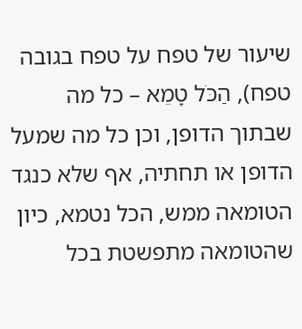שיעור של טפח על טפח בגובה טפח), הַכֹּל טָמֵא – כל מה שבתוך הדופן, וכן כל מה שמעל הדופן או תחתיה, אף שלא כנגד הטומאה ממש, הכל נטמא, כיון שהטומאה מתפשטת בכל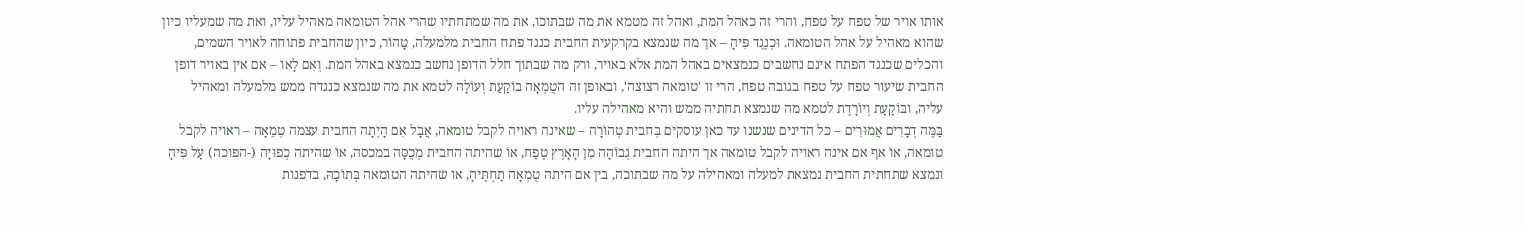אותו אויר של טפח על טפח, והרי זה כאהל המת, ואהל זה מטמא את מה שבתוכו, את מה שמתחתיו שהרי אהל הטומאה מאהיל עליו, ואת מה שמעליו כיון שהוא מאהיל על אהל הטומאה. וּכְנֶגֶד פִּיהָ – אך מה שנמצא בקרקעית החבית כנגד פתח החבית מלמעלה, טָהוֹר, כיון שהחבית פתוחה לאויר השמים, והכלים שכנגד הפתח אינם נחשבים כנמצאים באהל המת אלא באויר, ורק מה שבתוך חלל הדופן נחשב כנמצא באהל המת. וְאִם לָאו – אם אין באויר דופן החבית שיעור טפח על טפח בגובה טפח, הרי זו 'טומאה רצוצה', ובאופן זה הטֻמְאָה בוֹקַעַת וְעוֹלָה לטמא את מה שנמצא כנגדה ממש מלמעלה ומאהיל עליה, ובּוֹקַעַת וְיוֹרָדֶת לטמא מה שנמצא תחתיה ממש והיא מאהילה עליו.
בַּמֶּה דְבָרִים אֲמוּרִים – כל הדינים שנשנו עד כאן עוסקים בְּחבית טְהוֹרָה – שאינה ראויה לקבל טומאה, אֲבָל אִם הָיְתָה החבית עצמה טְמֵאָה – ראויה לקבל טומאה, אוֹ אף אם אינה ראויה לקבל טומאה אך היתה החבית גְבוֹהָה מִן הָאָרֶץ טֶפַח, אוֹ שהיתה החבית מְכֻסָּה במכסה, אוֹ שהיתה כְפוּיָה (-הפוכה) עַל פִּיהָ ונמצא שתחתית החבית נמצאת למעלה ומאהילה על מה שבתוכה, בין אם היתה טֻמְאָה תַחְתֶּיהָ, או שהיתה הטומאה בְּתוֹכָהּ, בדפנות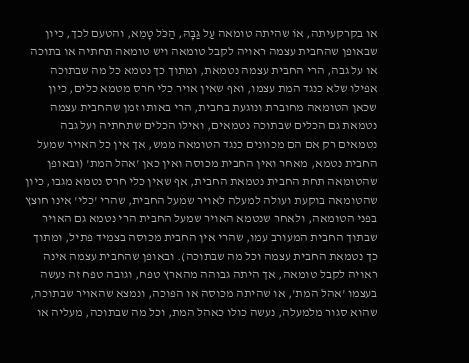או בקרקעיתה, אוֹ שהיתה טומאה עַל גַּבָּהּ, הַכֹּל טָמֵא, והטעם לכך, כיון שבאופן שהחבית עצמה ראויה לקבל טומאה ויש טומאה תחתיה או בתוכה או על גבה, הרי החבית עצמה נטמאת, ומתוך כך נטמא כל מה שבתוכה אפילו שלא כנגד המת עצמו, ואף שאין אויר כלי חרס מטמא כלים, כיון שכאן הטומאה מחוברת ונוגעת בחבית, הרי באותו זמן שהחבית עצמה נטמאת גם הכלים שבתוכה נטמאים, ואילו הכלים שתחתיה ועל גבה נטמאים רק אם הם מכוונים כנגד הטומאה ממש, אך אין כל האויר שמעל החבית נטמא, מאחר ואין החבית מכוסה ואין כאן 'אהל המת' (ובאופן שהטומאה תחת החבית נטמאת החבית, אף שאין כלי חרס נטמא מגבו, כיון שהטומאה בוקעת ועולה למעלה לאויר שמעל החבית, שהרי 'כלי' אינו חוצץ בפני הטומאה, ולאחר שנטמא האויר שמעל החבית הרי נטמא גם האויר שבתוך החבית המעורב עמו, שהרי אין החבית מכוסה בצמיד פתיל, ומתוך כך נטמאת החבית עצמה וכל מה שבתוכה). ובאופן שהחבית עצמה אינה ראויה לקבל טומאה, אך היתה גבוהה מהארץ טפח, וגובה טפח זה נעשה בעצמו 'אהל המת', או שהיתה מכוסה או הפוכה, ונמצא שהאויר שבתוכה, שהוא סגור מלמעלה, נעשה כולו כאהל המת, וכל מה שבתוכה, מעליה או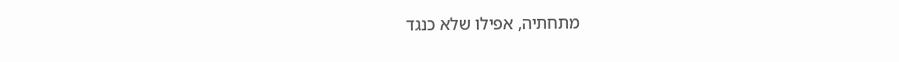מתחתיה, אפילו שלא כנגד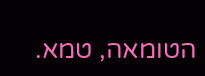הטומאה, טמא.